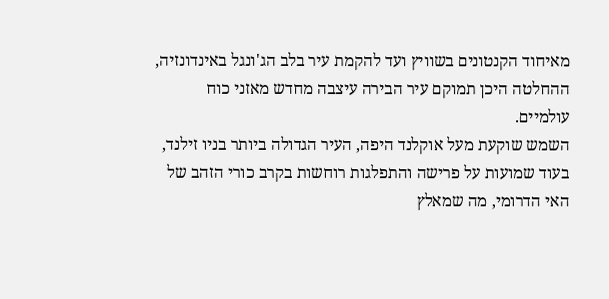מאיחוד הקנטונים בשוויץ ועד להקמת עיר בלב הג'ונגל באינדונזיה, ההחלטה היכן תמוקם עיר הבירה עיצבה מחדש מאזני כוח עולמיים.
השמש שוקעת מעל אוקלנד היפה, העיר הגדולה ביותר בניו זילנד, בעוד שמועות על פרישה והתפלגות רוחשות בקרב כורי הזהב של האי הדרומי, מה שמאלץ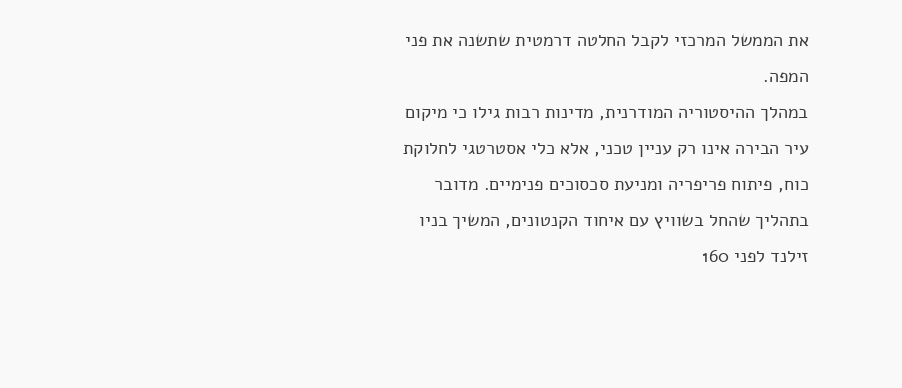את הממשל המרכזי לקבל החלטה דרמטית שתשנה את פני המפה.
במהלך ההיסטוריה המודרנית, מדינות רבות גילו כי מיקום עיר הבירה אינו רק עניין טכני, אלא כלי אסטרטגי לחלוקת כוח, פיתוח פריפריה ומניעת סכסוכים פנימיים. מדובר בתהליך שהחל בשוויץ עם איחוד הקנטונים, המשיך בניו זילנד לפני 160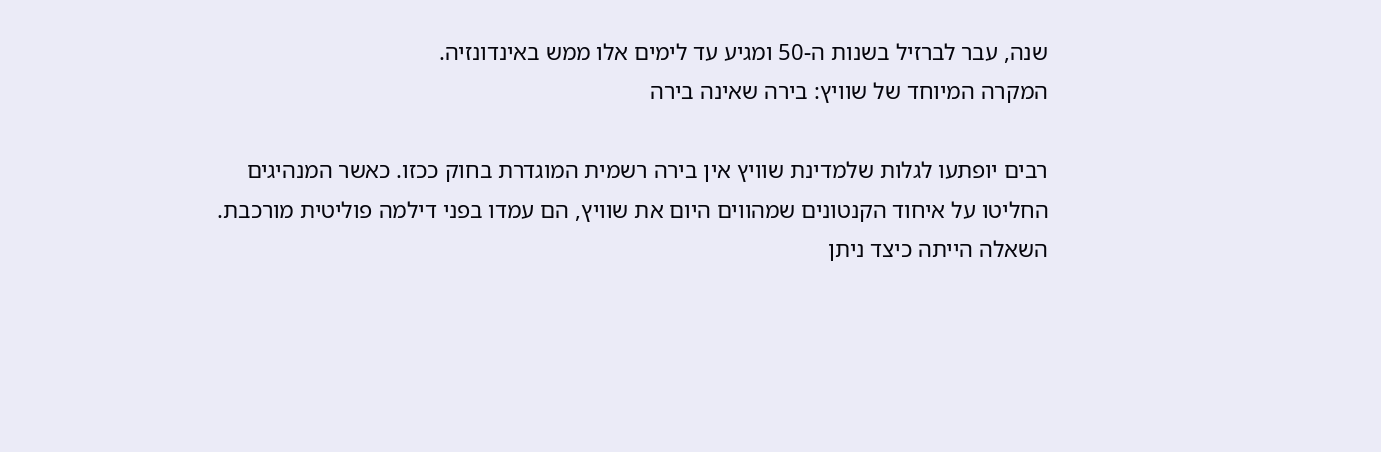שנה, עבר לברזיל בשנות ה-50 ומגיע עד לימים אלו ממש באינדונזיה.
המקרה המיוחד של שוויץ: בירה שאינה בירה

רבים יופתעו לגלות שלמדינת שוויץ אין בירה רשמית המוגדרת בחוק ככזו. כאשר המנהיגים החליטו על איחוד הקנטונים שמהווים היום את שוויץ, הם עמדו בפני דילמה פוליטית מורכבת. השאלה הייתה כיצד ניתן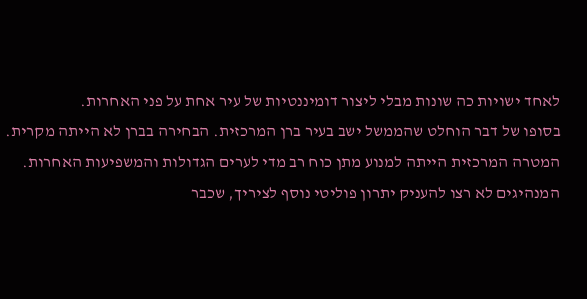לאחד ישויות כה שונות מבלי ליצור דומיננטיות של עיר אחת על פני האחרות.
בסופו של דבר הוחלט שהממשל ישב בעיר ברן המרכזית. הבחירה בברן לא הייתה מקרית. המטרה המרכזית הייתה למנוע מתן כוח רב מדי לערים הגדולות והמשפיעות האחרות. המנהיגים לא רצו להעניק יתרון פוליטי נוסף לציריך, שכבר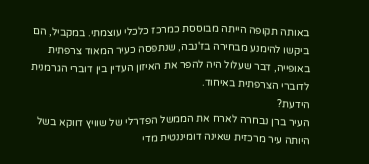באותה תקופה הייתה מבוססת כמרכז כלכלי עוצמתי. במקביל, הם ביקשו להימנע מבחירה בז'נבה, שנתפסה כעיר המאוד צרפתית באופייה, דבר שעלול היה להפר את האיזון העדין בין דוברי הגרמנית לדוברי הצרפתית באיחוד.
הידעת?
העיר ברן נבחרה לארח את הממשל הפדרלי של שוויץ דווקא בשל היותה עיר מרכזית שאינה דומיננטית מדי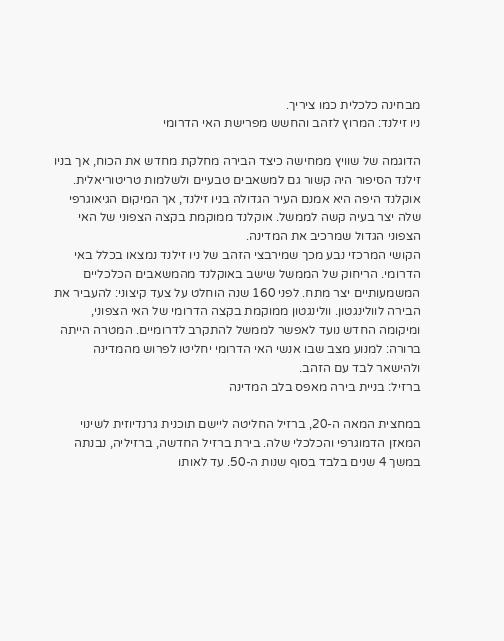מבחינה כלכלית כמו ציריך.
ניו זילנד: המרוץ לזהב והחשש מפרישת האי הדרומי

הדוגמה של שוויץ ממחישה כיצד הבירה מחלקת מחדש את הכוח, אך בניו זילנד הסיפור היה קשור גם למשאבים טבעיים ולשלמות טריטוריאלית. אוקלנד היפה היא אמנם העיר הגדולה בניו זילנד, אך המיקום הגיאוגרפי שלה יצר בעיה קשה לממשל. אוקלנד ממוקמת בקצה הצפוני של האי הצפוני הגדול שמרכיב את המדינה.
הקושי המרכזי נבע מכך שמירבצי הזהב של ניו זילנד נמצאו בכלל באי הדרומי. הריחוק של הממשל שישב באוקלנד מהמשאבים הכלכליים המשמעותיים יצר מתח. לפני 160 שנה הוחלט על צעד קיצוני: להעביר את הבירה לוולינגטון. וולינגטון ממוקמת בקצה הדרומי של האי הצפוני, ומיקומה החדש נועד לאפשר לממשל להתקרב לדרומיים. המטרה הייתה ברורה: למנוע מצב שבו אנשי האי הדרומי יחליטו לפרוש מהמדינה ולהישאר לבד עם הזהב.
ברזיל: בניית בירה מאפס בלב המדינה

במחצית המאה ה-20, ברזיל החליטה ליישם תוכנית גרנדיוזית לשינוי המאזן הדמוגרפי והכלכלי שלה. בירת ברזיל החדשה, ברזיליה, נבנתה במשך 4 שנים בלבד בסוף שנות ה-50. עד לאותו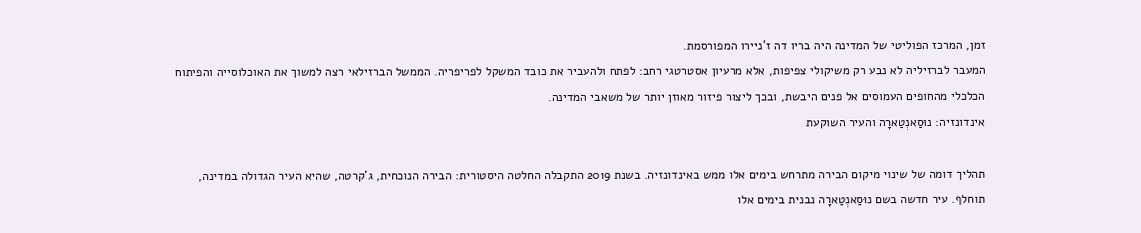זמן, המרכז הפוליטי של המדינה היה בריו דה ז'ניירו המפורסמת.
המעבר לברזיליה לא נבע רק משיקולי צפיפות, אלא מרעיון אסטרטגי רחב: לפתח ולהעביר את כובד המשקל לפריפריה. הממשל הברזילאי רצה למשוך את האוכלוסייה והפיתוח הכלכלי מהחופים העמוסים אל פנים היבשת, ובכך ליצור פיזור מאוזן יותר של משאבי המדינה.
אינדונזיה: נוּסַאנְטַארָה והעיר השוקעת

תהליך דומה של שינוי מיקום הבירה מתרחש בימים אלו ממש באינדונזיה. בשנת 2019 התקבלה החלטה היסטורית: הבירה הנוכחית, ג'קרטה, שהיא העיר הגדולה במדינה, תוחלף. עיר חדשה בשם נוּסַאנְטַארָה נבנית בימים אלו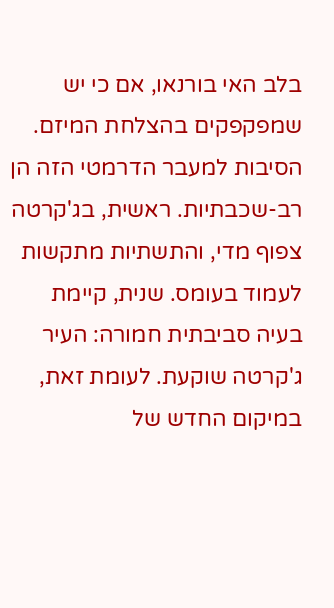בלב האי בורנאו, אם כי יש שמפקפקים בהצלחת המיזם.
הסיבות למעבר הדרמטי הזה הן רב-שכבתיות. ראשית, בג'קרטה צפוף מדי, והתשתיות מתקשות לעמוד בעומס. שנית, קיימת בעיה סביבתית חמורה: העיר ג'קרטה שוקעת. לעומת זאת, במיקום החדש של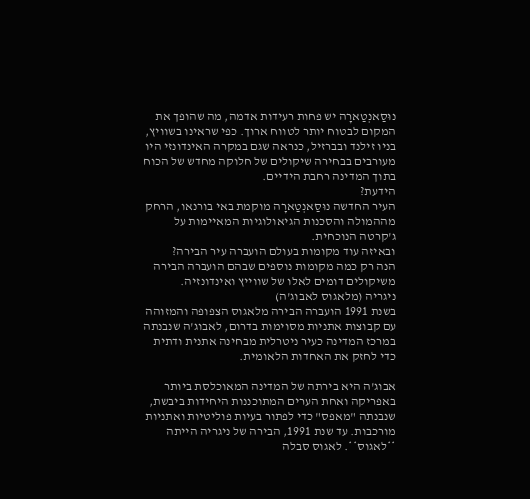נוּסַאנְטַארָה יש פחות רעידות אדמה, מה שהופך את המקום לבטוח יותר לטווח ארוך. כפי שראינו בשוויץ, בניו זילנד ובברזיל, כנראה שגם במקרה האינדונזי היו מעורבים בבחירה שיקולים של חלוקה מחדש של הכוח בתוך המדינה רחבת הידיים.
הידעת?
העיר החדשה נוּסַאנְטַארָה מוקמת באי בורנאו, הרחק מההמולה והסכנות הגיאולוגיות המאיימות על ג'קרטה הנוכחית.
ובאיזה עוד מקומות בעולם הועברה עיר הבירה?
הנה רק כמה מקומות נוספים שבהם הועברה הבירה משיקולים דומים לאלו של שווייץ ואינדונזיה.
ניגריה (מלאגוס לאבוג'ה)
בשנת 1991 הועברה הבירה מלאגוס הצפופה והמזוהה עם קבוצות אתניות מסוימות בדרום, לאבוג'ה שנבנתה במרכז המדינה כעיר ניטרלית מבחינה אתנית ודתית כדי לחזק את האחדות הלאומית.

אבוג'ה היא בירתה של המדינה המאוכלסת ביותר באפריקה ואחת הערים המתוכננות היחידות ביבשת, שנבנתה "מאפס" כדי לפתור בעיות פוליטיות ואתניות מורכבות. עד שנת 1991, הבירה של ניגריה הייתה **לאגוס**. לאגוס סבלה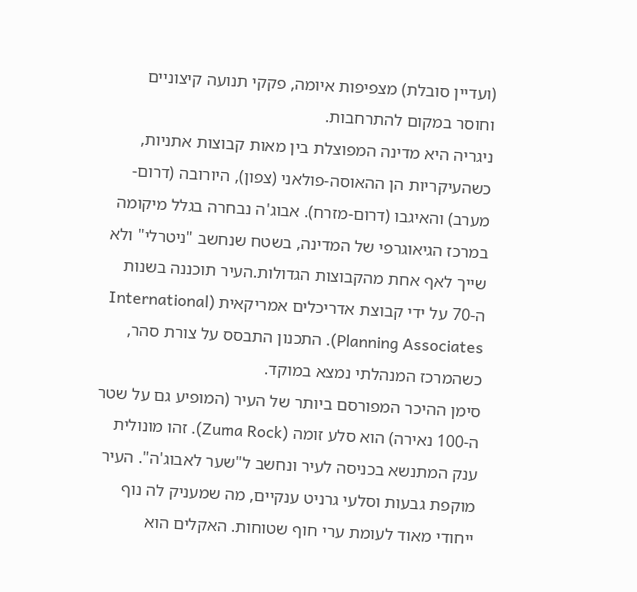(ועדיין סובלת) מצפיפות איומה, פקקי תנועה קיצוניים וחוסר במקום להתרחבות.
ניגריה היא מדינה המפוצלת בין מאות קבוצות אתניות, כשהעיקריות הן ההאוסה-פולאני (צפון), היורובה (דרום-מערב) והאיגבו (דרום-מזרח). אבוג'ה נבחרה בגלל מיקומה במרכז הגיאוגרפי של המדינה, בשטח שנחשב "ניטרלי" ולא שייך לאף אחת מהקבוצות הגדולות.העיר תוכננה בשנות ה-70 על ידי קבוצת אדריכלים אמריקאית (International Planning Associates). התכנון התבסס על צורת סהר, כשהמרכז המנהלתי נמצא במוקד.
סימן ההיכר המפורסם ביותר של העיר (המופיע גם על שטר ה-100 נאירה) הוא סלע זומה (Zuma Rock). זהו מונולית ענק המתנשא בכניסה לעיר ונחשב ל"שער לאבוג'ה". העיר מוקפת גבעות וסלעי גרניט ענקיים, מה שמעניק לה נוף ייחודי מאוד לעומת ערי חוף שטוחות. האקלים הוא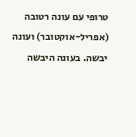טרופי עם עונה רטובה (אפריל-אוקטובר) ועונה יבשה. בעונה היבשה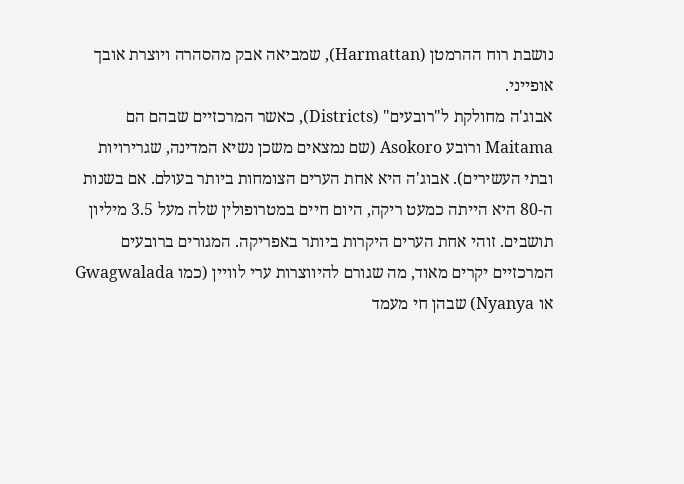נושבת רוח ההרמטן (Harmattan), שמביאה אבק מהסהרה ויוצרת אובך אופייני.
אבוג'ה מחולקת ל"רובעים" (Districts), כאשר המרכזיים שבהם הם Maitama ורובע Asokoro (שם נמצאים משכן נשיא המדינה, שגרירויות ובתי העשירים). אבוג'ה היא אחת הערים הצומחות ביותר בעולם. אם בשנות ה-80 היא הייתה כמעט ריקה, היום חיים במטרופולין שלה מעל 3.5 מיליון תושבים. זוהי אחת הערים היקרות ביותר באפריקה. המגורים ברובעים המרכזיים יקרים מאוד, מה שגורם להיווצרות ערי לוויין (כמו Gwagwalada או Nyanya) שבהן חי מעמד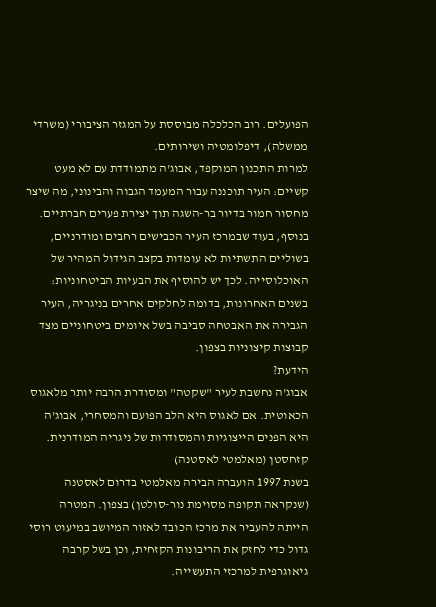הפועלים. רוב הכלכלה מבוססת על המגזר הציבורי (משרדי ממשלה), דיפלומטיה ושירותים.
למרות התכנון המוקפד, אבוג'ה מתמודדת עם לא מעט קשיים: העיר תוכננה עבור המעמד הגבוה והבינוני, מה שיצר מחסור חמור בדיור בר-השגה תוך יצירת פערים חברתיים. בנוסף, בעוד שבמרכז העיר הכבישים רחבים ומודרניים, בשוליים התשתיות לא עומדות בקצב הגידול המהיר של האוכלוסייה. לכך יש להוסיף את הבעיות הביטחוניות: בשנים האחרונות, בדומה לחלקים אחרים בניגריה, העיר הגבירה את האבטחה סביבה בשל איומים ביטחוניים מצד קבוצות קיצוניות בצפון.
הידעת?
אבוג'ה נחשבת לעיר "שקטה" ומסודרת הרבה יותר מלאגוס הכאוטית. אם לאגוס היא הלב הפועם והמסחרי, אבוג'ה היא הפנים הייצוגיות והמסודרות של ניגריה המודרנית.
קזחסטן (מאלמטי לאסטנה)
בשנת 1997 הועברה הבירה מאלמטי בדרום לאסטנה (שנקראה תקופה מסוימת נור-סולטן) בצפון. המטרה הייתה להעביר את מרכז הכובד לאזור המיושב במיעוט רוסי גדול כדי לחזק את הריבונות הקזחית, וכן בשל קרבה גיאוגרפית למרכזי התעשייה.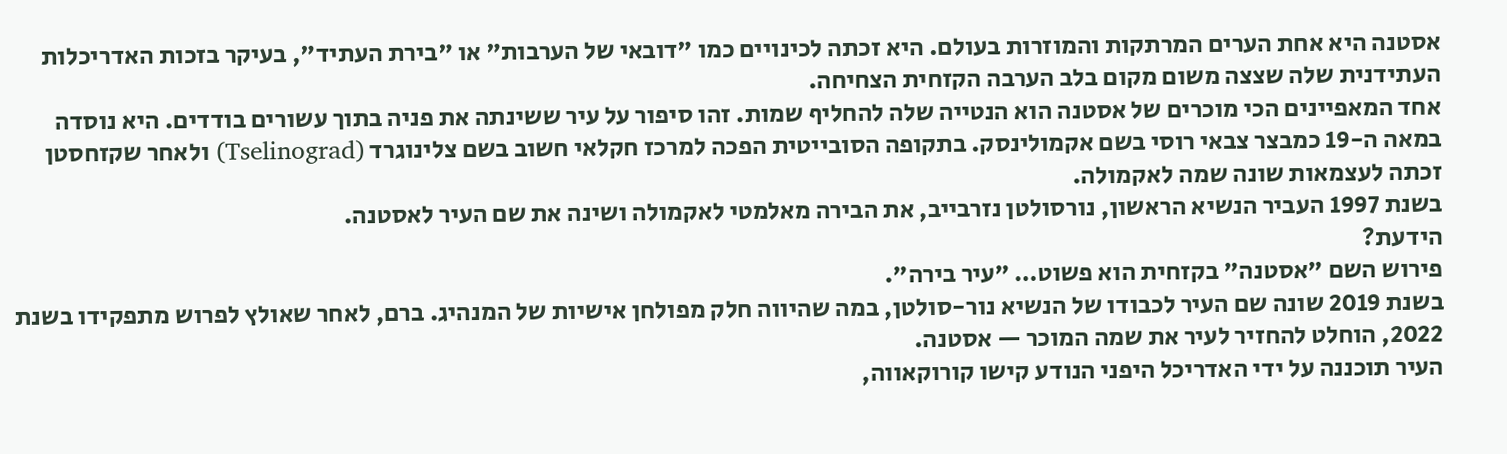אסטנה היא אחת הערים המרתקות והמוזרות בעולם. היא זכתה לכינויים כמו "דובאי של הערבות" או "בירת העתיד", בעיקר בזכות האדריכלות העתידנית שלה שצצה משום מקום בלב הערבה הקזחית הצחיחה.
אחד המאפיינים הכי מוכרים של אסטנה הוא הנטייה שלה להחליף שמות. זהו סיפור על עיר ששינתה את פניה בתוך עשורים בודדים. היא נוסדה במאה ה-19 כמבצר צבאי רוסי בשם אקמולינסק. בתקופה הסובייטית הפכה למרכז חקלאי חשוב בשם צלינוגרד (Tselinograd) ולאחר שקזחסטן זכתה לעצמאות שונה שמה לאקמולה.
בשנת 1997 העביר הנשיא הראשון, נורסולטן נזרבייב, את הבירה מאלמטי לאקמולה ושינה את שם העיר לאסטנה.
הידעת?
פירוש השם "אסטנה" בקזחית הוא פשוט… "עיר בירה".
בשנת 2019 שונה שם העיר לכבודו של הנשיא נור-סולטן, במה שהיווה חלק מפולחן אישיות של המנהיג. ברם, לאחר שאולץ לפרוש מתפקידו בשנת 2022, הוחלט להחזיר לעיר את שמה המוכר — אסטנה.
העיר תוכננה על ידי האדריכל היפני הנודע קישו קורוקאווה,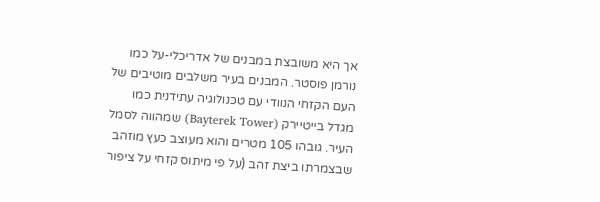אך היא משובצת במבנים של אדריכלי-על כמו נורמן פוסטר. המבנים בעיר משלבים מוטיבים של העם הקזחי הנוודי עם טכנולוגיה עתידנית כמו מגדל בייטיירק (Bayterek Tower) שמהווה לסמל העיר. גובהו 105 מטרים והוא מעוצב כעץ מוזהב שבצמרתו ביצת זהב (על פי מיתוס קזחי על ציפור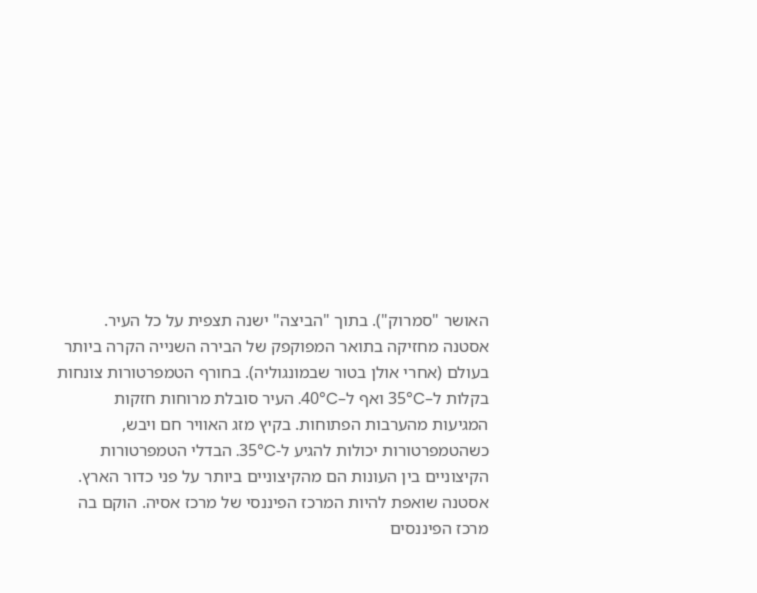האושר "סמרוק"). בתוך "הביצה" ישנה תצפית על כל העיר.
אסטנה מחזיקה בתואר המפוקפק של הבירה השנייה הקרה ביותר בעולם (אחרי אולן בטור שבמונגוליה). בחורף הטמפרטורות צונחות בקלות ל–35°C ואף ל–40°C. העיר סובלת מרוחות חזקות המגיעות מהערבות הפתוחות. בקיץ מזג האוויר חם ויבש, כשהטמפרטורות יכולות להגיע ל-35°C. הבדלי הטמפרטורות הקיצוניים בין העונות הם מהקיצוניים ביותר על פני כדור הארץ.
אסטנה שואפת להיות המרכז הפיננסי של מרכז אסיה. הוקם בה מרכז הפיננסים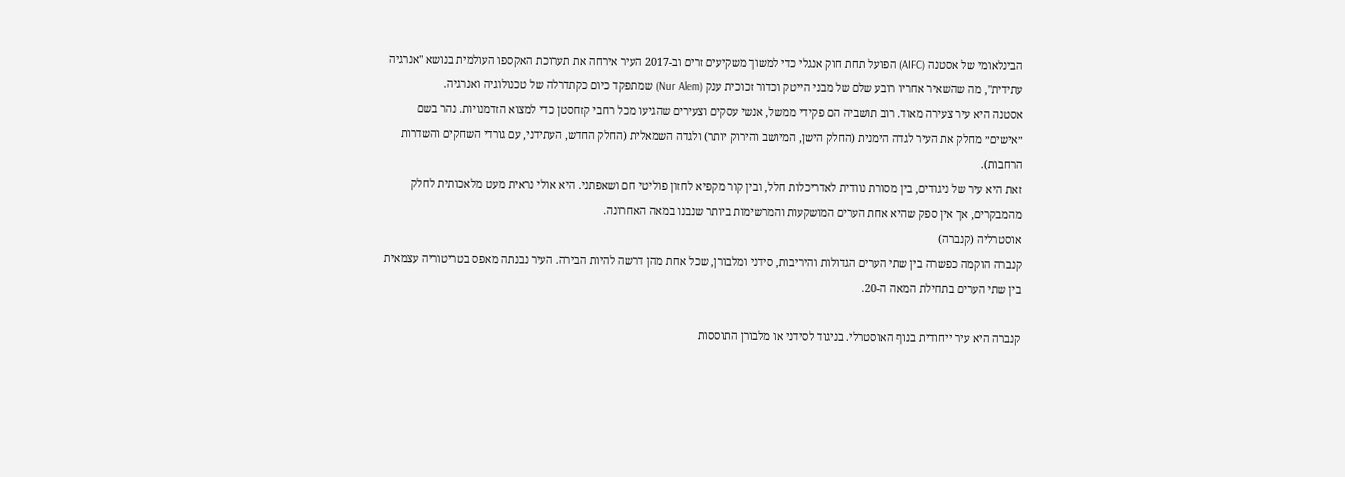הבינלאומי של אסטנה (AIFC) הפועל תחת חוק אנגלי כדי למשוך משקיעים זרים וב-2017 העיר אירחה את תערוכת האקספו העולמית בנושא "אנרגיה עתידית", מה שהשאיר אחריו רובע שלם של מבני הייטק וכדור זכוכית ענק (Nur Alem) שמתפקד כיום כקתדרלה של טכנולוגיה ואנרגיה.
אסטנה היא עיר צעירה מאוד. רוב תושביה הם פקידי ממשל, אנשי עסקים וצעירים שהגיעו מכל רחבי קזחסטן כדי למצוא הזדמנויות. נהר בשם ״אישים״ מחלק את העיר לגדה הימנית (החלק הישן, המיושב והירוק יותר) ולגדה השמאלית (החלק החדש, העתידני, עם גורדי השחקים והשדרות הרחבות).
זאת היא עיר של ניגודים, בין מסורת נוודית לאדריכלות חלל, ובין קור מקפיא לחזון פוליטי חם ושאפתני. היא אולי נראית מעט מלאכותית לחלק מהמבקרים, אך אין ספק שהיא אחת הערים המושקעות והמרשימות ביותר שנבנו במאה האחרונה.
אוסטרליה (קנברה)
קנברה הוקמה כפשרה בין שתי הערים הגדולות והיריבות, סידני ומלבורן, שכל אחת מהן דרשה להיות הבירה. העיר נבנתה מאפס בטריטוריה עצמאית בין שתי הערים בתחילת המאה ה-20.

קנברה היא עיר ייחודית בנוף האוסטרלי. בניגוד לסידני או מלבורן התוססות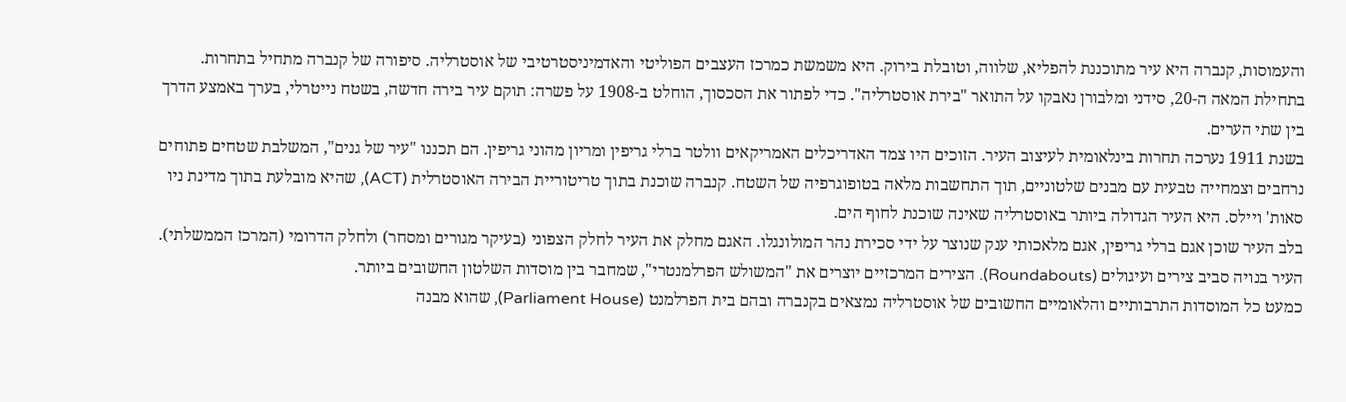והעמוסות, קנברה היא עיר מתוכננת להפליא, שלווה, וטובלת בירוק. היא משמשת כמרכז העצבים הפוליטי והאדמיניסטרטיבי של אוסטרליה. סיפורה של קנברה מתחיל בתחרות. בתחילת המאה ה-20, סידני ומלבורן נאבקו על התואר "בירת אוסטרליה". כדי לפתור את הסכסוך, הוחלט ב-1908 על פשרה: תוקם עיר בירה חדשה, בשטח נייטרלי, בערך באמצע הדרך בין שתי הערים.
בשנת 1911 נערכה תחרות בינלאומית לעיצוב העיר. הזוכים היו צמד האדריכלים האמריקאים וולטר ברלי גריפין ומריון מהוני גריפין. הם תכננו "עיר של גנים", המשלבת שטחים פתוחים נרחבים וצמחייה טבעית עם מבנים שלטוניים, תוך התחשבות מלאה בטופוגרפיה של השטח. קנברה שוכנת בתוך טריטוריית הבירה האוסטרלית (ACT), שהיא מובלעת בתוך מדינת ניו סאות' ויילס. היא העיר הגדולה ביותר באוסטרליה שאינה שוכנת לחוף הים.
בלב העיר שוכן אגם ברלי גריפין, אגם מלאכותי ענק שנוצר על ידי סכירת נהר המולונגלו. האגם מחלק את העיר לחלק הצפוני (בעיקר מגורים ומסחר) ולחלק הדרומי (המרכז הממשלתי). העיר בנויה סביב צירים ועיגולים (Roundabouts). הצירים המרכזיים יוצרים את "המשולש הפרלמנטרי", שמחבר בין מוסדות השלטון החשובים ביותר.
כמעט כל המוסדות התרבותיים והלאומיים החשובים של אוסטרליה נמצאים בקנברה ובהם בית הפרלמנט (Parliament House), שהוא מבנה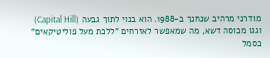מודרני מרהיב שנחנך ב-1988. הוא בנוי לתוך גבעה (Capital Hill) וגגו מכוסה דשא, מה שמאפשר לאזרחים "ללכת מעל פוליטיקאים" כסמל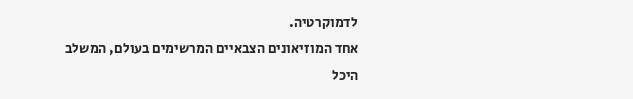לדמוקרטיה.
אחד המוזיאונים הצבאיים המרשימים בעולם, המשלב היכל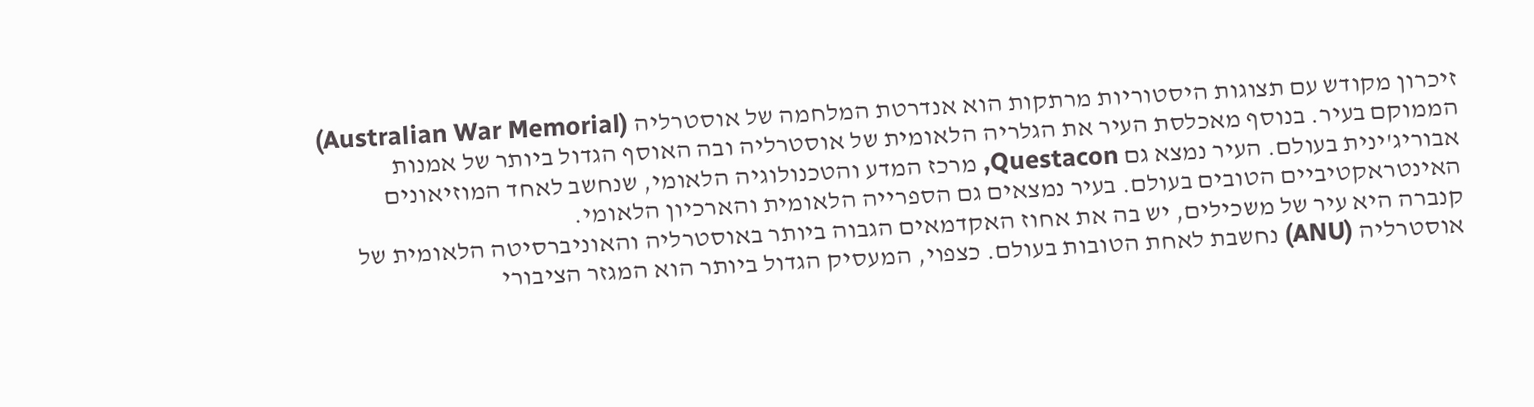זיכרון מקודש עם תצוגות היסטוריות מרתקות הוא אנדרטת המלחמה של אוסטרליה (Australian War Memorial) הממוקם בעיר. בנוסף מאכלסת העיר את הגלריה הלאומית של אוסטרליה ובה האוסף הגדול ביותר של אמנות אבוריג'ינית בעולם. העיר נמצא גם Questacon, מרכז המדע והטכנולוגיה הלאומי, שנחשב לאחד המוזיאונים האינטראקטיביים הטובים בעולם. בעיר נמצאים גם הספרייה הלאומית והארכיון הלאומי.
קנברה היא עיר של משכילים, יש בה את אחוז האקדמאים הגבוה ביותר באוסטרליה והאוניברסיטה הלאומית של אוסטרליה (ANU) נחשבת לאחת הטובות בעולם. כצפוי, המעסיק הגדול ביותר הוא המגזר הציבורי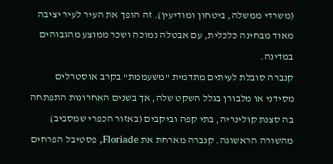(משרדי ממשלה, ביטחון ומודיעין). זה הופך את העיר לעיר יציבה מאוד מבחינה כלכלית, עם אבטלה נמוכה ושכר ממוצע מהגבוהים במדינה.
קנברה סובלת לעיתים מתדמית "משעממת" בקרב אוסטרלים מסידני או מלבורן בגלל השקט שלה, אך בשנים האחרונות התפתחה בה סצנת קולינריה, בתי קפה וביקבים (באזור הכפרי שמסביב) מהשורה הראשונה. קנברה מארחת את Floriade, פסטיבל הפרחים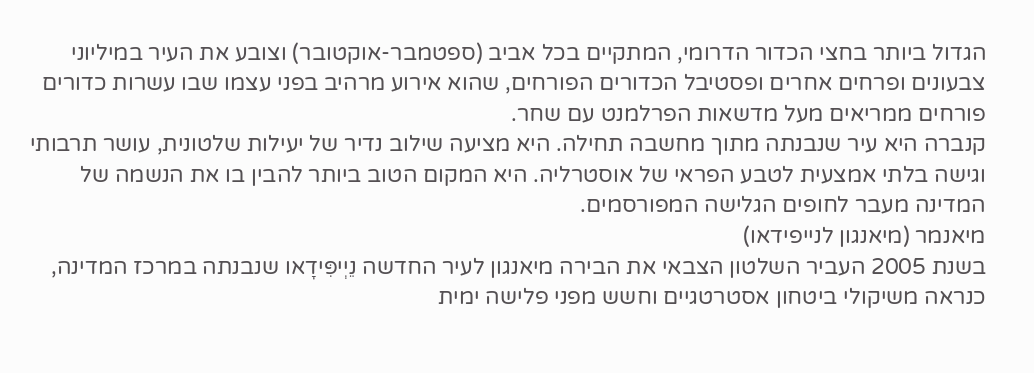הגדול ביותר בחצי הכדור הדרומי, המתקיים בכל אביב (ספטמבר-אוקטובר) וצובע את העיר במיליוני צבעונים ופרחים אחרים ופסטיבל הכדורים הפורחים, שהוא אירוע מרהיב בפני עצמו שבו עשרות כדורים פורחים ממריאים מעל מדשאות הפרלמנט עם שחר.
קנברה היא עיר שנבנתה מתוך מחשבה תחילה. היא מציעה שילוב נדיר של יעילות שלטונית, עושר תרבותי וגישה בלתי אמצעית לטבע הפראי של אוסטרליה. היא המקום הטוב ביותר להבין בו את הנשמה של המדינה מעבר לחופים הגלישה המפורסמים.
מיאנמר (מיאנגון לנייפידאו)
בשנת 2005 העביר השלטון הצבאי את הבירה מיאנגון לעיר החדשה נֵיְיפִּידָאו שנבנתה במרכז המדינה, כנראה משיקולי ביטחון אסטרטגיים וחשש מפני פלישה ימית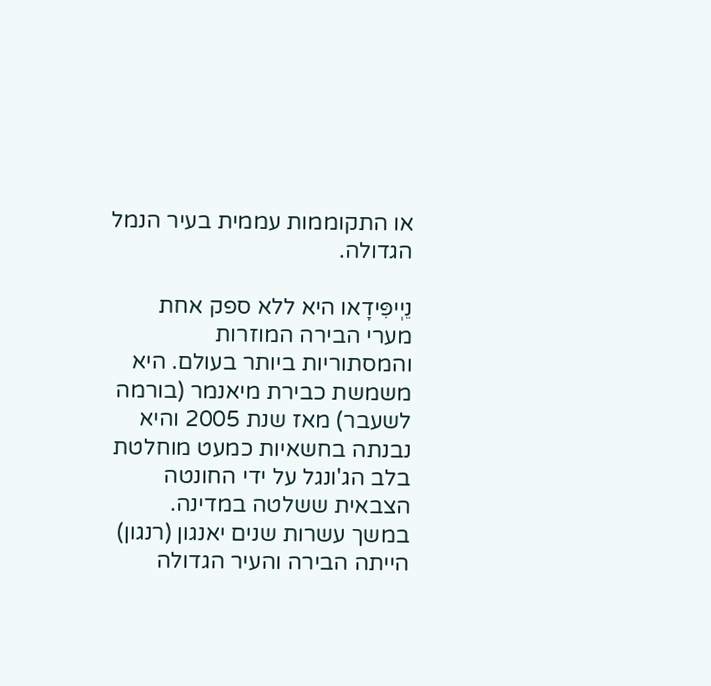או התקוממות עממית בעיר הנמל הגדולה.

נֵיְיפִּידָאו היא ללא ספק אחת מערי הבירה המוזרות והמסתוריות ביותר בעולם. היא משמשת כבירת מיאנמר (בורמה לשעבר) מאז שנת 2005 והיא נבנתה בחשאיות כמעט מוחלטת בלב הג'ונגל על ידי החונטה הצבאית ששלטה במדינה. במשך עשרות שנים יאנגון (רנגון) הייתה הבירה והעיר הגדולה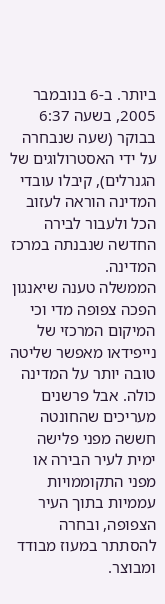ביותר. ב-6 בנובמבר 2005, בשעה 6:37 בבוקר (שעה שנבחרה על ידי האסטרולוגים של הגנרלים), קיבלו עובדי המדינה הוראה לעזוב הכל ולעבור לבירה החדשה שנבנתה במרכז המדינה.
הממשלה טענה שיאנגון הפכה צפופה מדי וכי המיקום המרכזי של נייפידאו מאפשר שליטה טובה יותר על המדינה כולה. אבל פרשנים מעריכים שהחונטה חששה מפני פלישה ימית לעיר הבירה או מפני התקוממויות עממיות בתוך העיר הצפופה, ובחרה להסתתר במעוז מבודד ומבוצר.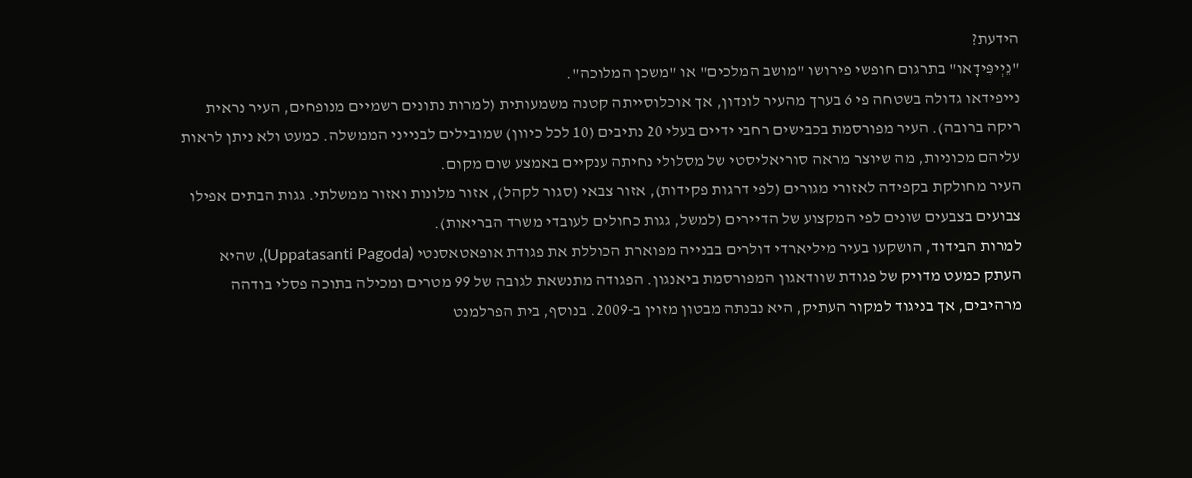הידעת?
"נֵיְיפִּידָאו" בתרגום חופשי פירושו "מושב המלכים" או "משכן המלוכה".
נייפידאו גדולה בשטחה פי 6 בערך מהעיר לונדון, אך אוכלוסייתה קטנה משמעותית (למרות נתונים רשמיים מנופחים, העיר נראית ריקה ברובה). העיר מפורסמת בכבישים רחבי ידיים בעלי 20 נתיבים (10 לכל כיוון) שמובילים לבנייני הממשלה. כמעט ולא ניתן לראות עליהם מכוניות, מה שיוצר מראה סוריאליסטי של מסלולי נחיתה ענקיים באמצע שום מקום.
העיר מחולקת בקפידה לאזורי מגורים (לפי דרגות פקידות), אזור צבאי (סגור לקהל), אזור מלונות ואזור ממשלתי. גגות הבתים אפילו צבועים בצבעים שונים לפי המקצוע של הדיירים (למשל, גגות כחולים לעובדי משרד הבריאות).
למרות הבידוד, הושקעו בעיר מיליארדי דולרים בבנייה מפוארת הכוללת את פגודת אופאטאסנטי (Uppatasanti Pagoda), שהיא העתק כמעט מדויק של פגודת שוודאגון המפורסמת ביאנגון. הפגודה מתנשאת לגובה של 99 מטרים ומכילה בתוכה פסלי בודהה מרהיבים, אך בניגוד למקור העתיק, היא נבנתה מבטון מזוין ב-2009. בנוסף, בית הפרלמנט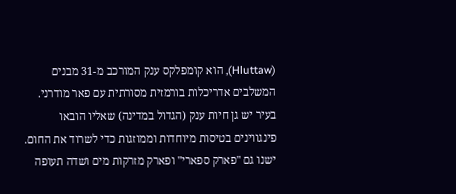(Hluttaw), הוא קומפלקס ענק המורכב מ-31 מבנים המשלבים אדריכלות בורמזית מסורתית עם פאר מודרני.
בעיר יש גן חיות ענק (הגדול במדינה) שאליו הובאו פינגווינים בטיסות מיוחדות וממוזגות כדי לשרוד את החום. ישנו גם "פארק ספארי" ופארק מזרקות מים ושדה תעופה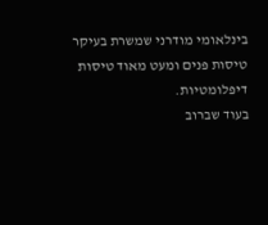בינלאומי מודרני שמשרת בעיקר טיסות פנים ומעט מאוד טיסות דיפלומטיות.
בעוד שברוב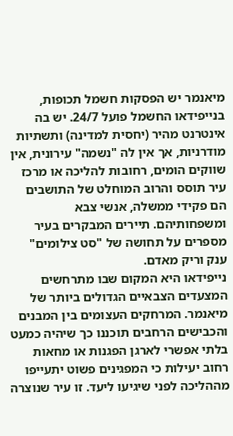מיאנמר יש הפסקות חשמל תכופות, בנייפידאו החשמל פועל 24/7. יש בה אינטרנט מהיר (יחסית למדינה) ותשתיות מודרניות, אך אין לה "נשמה" עירונית, אין שווקים הומים, רחובות להליכה או מרכז עיר תוסס והרוב המוחלט של התושבים הם פקידי ממשלה, אנשי צבא ומשפחותיהם. תיירים המבקרים בעיר מספרים על תחושה של "סט צילומים" ענק וריק מאדם.
נייפידאו היא המקום שבו מתרחשים המצעדים הצבאיים הגדולים ביותר של מיאנמר. המרחקים העצומים בין המבנים והכבישים הרחבים תוכננו כך שיהיה כמעט בלתי אפשרי לארגן הפגנות או מחאות רחוב יעילות כי המפגינים פשוט יתעייפו מההליכה לפני שיגיעו ליעד. זו עיר שנוצרה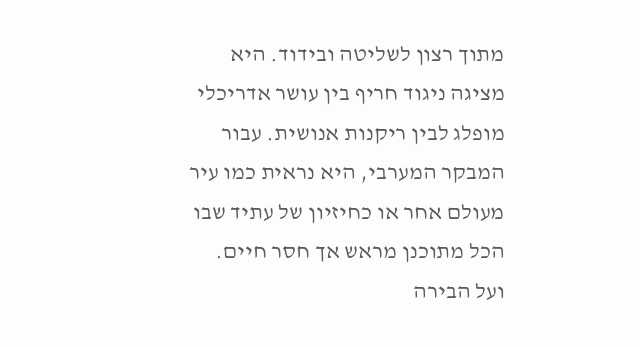מתוך רצון לשליטה ובידוד. היא מציגה ניגוד חריף בין עושר אדריכלי מופלג לבין ריקנות אנושית. עבור המבקר המערבי, היא נראית כמו עיר מעולם אחר או כחיזיון של עתיד שבו הכל מתוכנן מראש אך חסר חיים.
ועל הבירה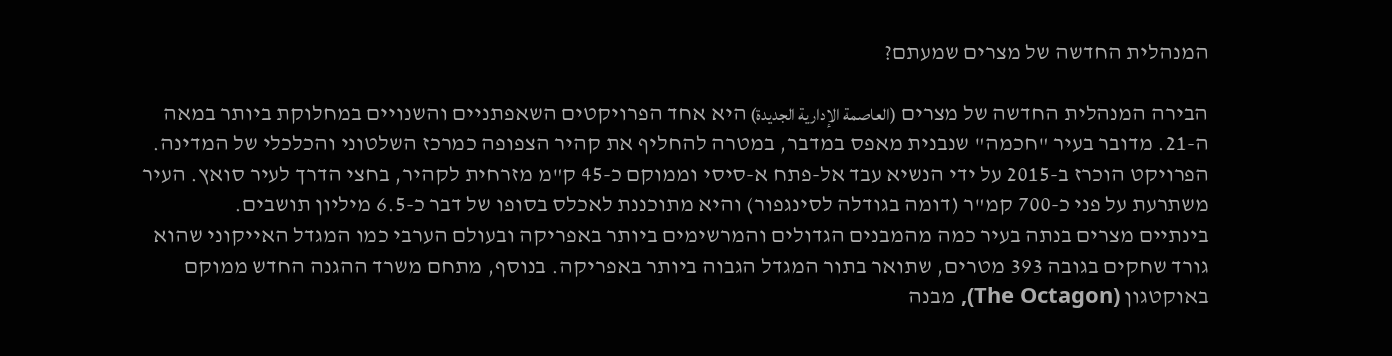המנהלית החדשה של מצרים שמעתם?

הבירה המנהלית החדשה של מצרים (العاصمة الإدارية الجديدة) היא אחד הפרויקטים השאפתניים והשנויים במחלוקת ביותר במאה ה-21. מדובר בעיר "חכמה" שנבנית מאפס במדבר, במטרה להחליף את קהיר הצפופה כמרכז השלטוני והכלכלי של המדינה.
הפרויקט הוכרז ב-2015 על ידי הנשיא עבד אל-פתח א-סיסי וממוקם כ-45 ק"מ מזרחית לקהיר, בחצי הדרך לעיר סואץ. העיר משתרעת על פני כ-700 קמ"ר (דומה בגודלה לסינגפור) והיא מתוכננת לאכלס בסופו של דבר כ-6.5 מיליון תושבים.
בינתיים מצרים בנתה בעיר כמה מהמבנים הגדולים והמרשימים ביותר באפריקה ובעולם הערבי כמו המגדל האייקוני שהוא גורד שחקים בגובה 393 מטרים, שתואר בתור המגדל הגבוה ביותר באפריקה. בנוסף, מתחם משרד ההגנה החדש ממוקם באוקטגון (The Octagon), מבנה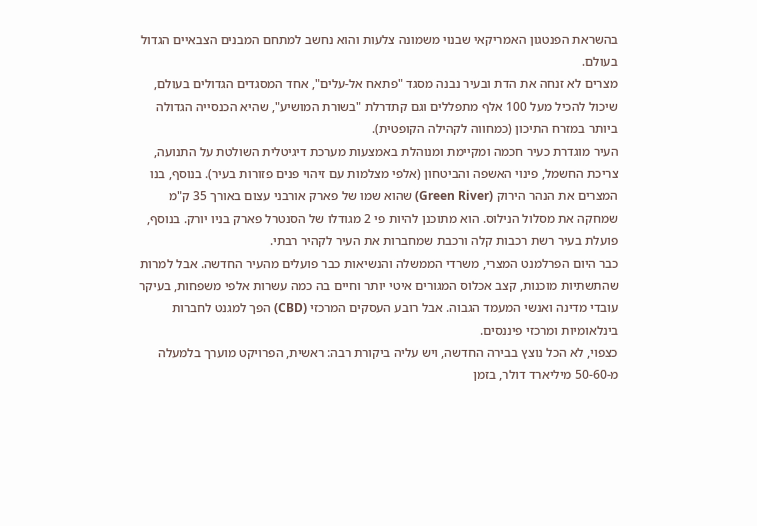בהשראת הפנטגון האמריקאי שבנוי משמונה צלעות והוא נחשב למתחם המבנים הצבאיים הגדול בעולם.
מצרים לא זנחה את הדת ובעיר נבנה מסגד "פתאח אל-עלים", אחד המסגדים הגדולים בעולם, שיכול להכיל מעל 100 אלף מתפללים וגם קתדרלת "בשורת המושיע", שהיא הכנסייה הגדולה ביותר במזרח התיכון (כמחווה לקהילה הקופטית).
העיר מוגדרת כעיר חכמה ומקיימת ומנוהלת באמצעות מערכת דיגיטלית השולטת על התנועה, צריכת החשמל, פינוי האשפה והביטחון (אלפי מצלמות עם זיהוי פנים פזורות בעיר). בנוסף, בנו המצרים את הנהר הירוק (Green River) שהוא שמו של פארק אורבני עצום באורך 35 ק"מ שמחקה את מסלול הנילוס. הוא מתוכנן להיות פי 2 מגודלו של הסנטרל פארק בניו יורק. בנוסף, פועלת בעיר רשת רכבות קלה ורכבת שמחברות את העיר לקהיר רבתי.
כבר היום הפרלמנט המצרי, משרדי הממשלה והנשיאות כבר פועלים מהעיר החדשה. אבל למרות שהתשתיות מוכנות, קצב אכלוס המגורים איטי יותר וחיים בה כמה עשרות אלפי משפחות, בעיקר עובדי מדינה ואנשי המעמד הגבוה. אבל רובע העסקים המרכזי (CBD) הפך למגנט לחברות בינלאומיות ומרכזי פיננסים.
כצפוי, לא הכל נוצץ בבירה החדשה, ויש עליה ביקורת רבה: ראשית, הפרויקט מוערך בלמעלה מ-50-60 מיליארד דולר, בזמן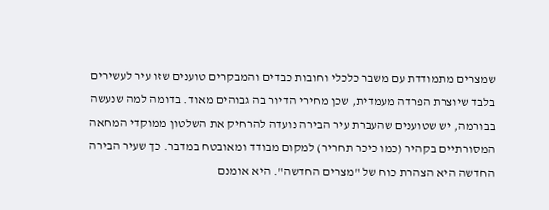שמצרים מתמודדת עם משבר כלכלי וחובות כבדים והמבקרים טוענים שזו עיר לעשירים בלבד שיוצרת הפרדה מעמדית, שכן מחירי הדיור בה גבוהים מאוד. בדומה למה שנעשה בבורמה, יש שטוענים שהעברת עיר הבירה נועדה להרחיק את השלטון ממוקדי המחאה המסורתיים בקהיר (כמו כיכר תחריר) למקום מבודד ומאובטח במדבר. כך שעיר הבירה החדשה היא הצהרת כוח של "מצרים החדשה". היא אומנם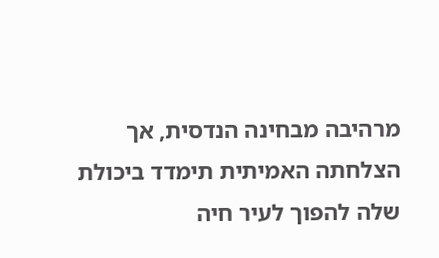מרהיבה מבחינה הנדסית, אך הצלחתה האמיתית תימדד ביכולת שלה להפוך לעיר חיה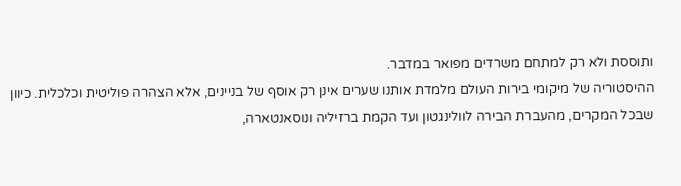ותוססת ולא רק למתחם משרדים מפואר במדבר.
ההיסטוריה של מיקומי בירות העולם מלמדת אותנו שערים אינן רק אוסף של בניינים, אלא הצהרה פוליטית וכלכלית. כיוון שבכל המקרים, מהעברת הבירה לוולינגטון ועד הקמת ברזיליה ונוסאנטארה,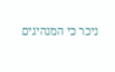ניכר כי המנהיגים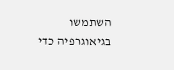השתמשו בגיאוגרפיה כדי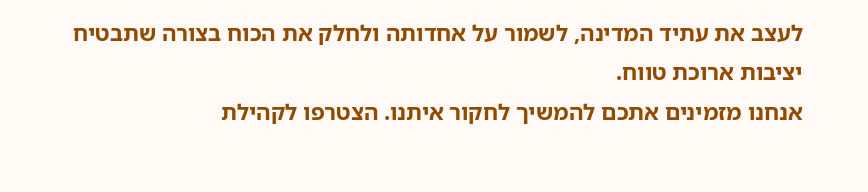לעצב את עתיד המדינה, לשמור על אחדותה ולחלק את הכוח בצורה שתבטיח יציבות ארוכת טווח.
אנחנו מזמינים אתכם להמשיך לחקור איתנו. הצטרפו לקהילת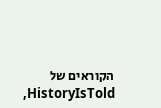הקוראים של HistoryIsTold,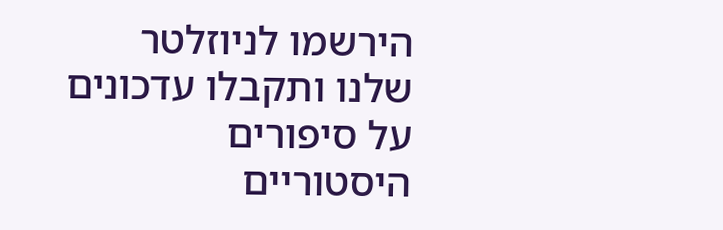הירשמו לניוזלטר שלנו ותקבלו עדכונים על סיפורים היסטוריים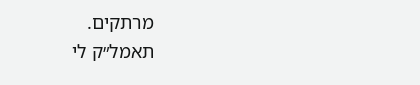מרתקים.
תאמל״ק לי